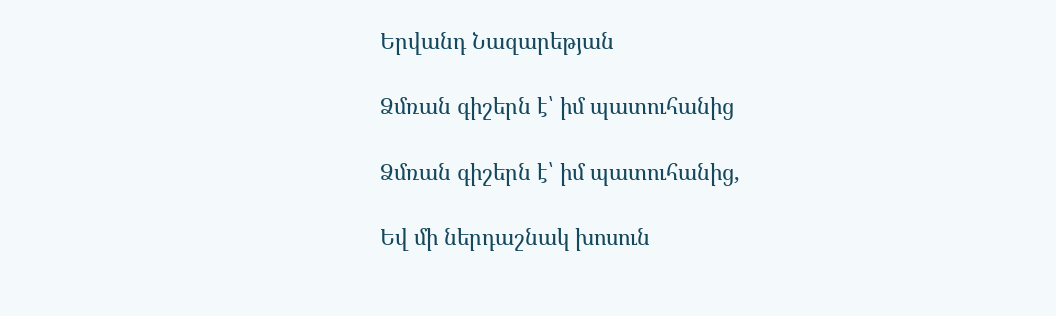Երվանդ Նազարեթյան

Ձմռան գիշերն է՝ իմ պատուհանից

Ձմռան գիշերն է՝ իմ պատուհանից,

Եվ մի ներդաշնակ խոսուն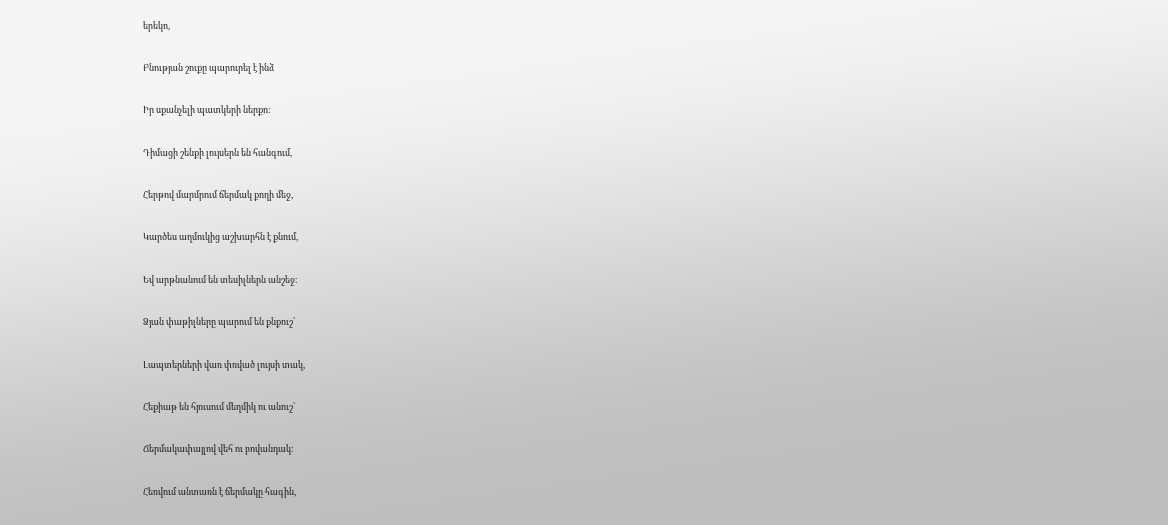երեկո,

Բնության շուքը պարուրել է ինձ

Իր սքանչելի պատկերի ներքո։

Դիմացի շենքի լույսերն են հանգում,

Հերթով մարմրում ճերմակ քողի մեջ,

Կարծես աղմուկից աշխարհն է քնում,

Եվ արթնանում են տեսիլներն անշեջ։

Ձյան փաթիլները պարում են քնքուշ՝

Լապտերների վառ փռված լույսի տակ,

Հեքիաթ են հյուսում մեղմիկ ու անուշ՝

Ճերմակափայլով վեհ ու բովանդակ։

Հեռվում անտառն է ճերմակը հագին,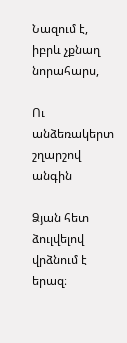Նազում է, իբրև չքնաղ նորահարս,

Ու անձեռակերտ շղարշով անգին

Ձյան հետ ձուլվելով վրձնում է երազ։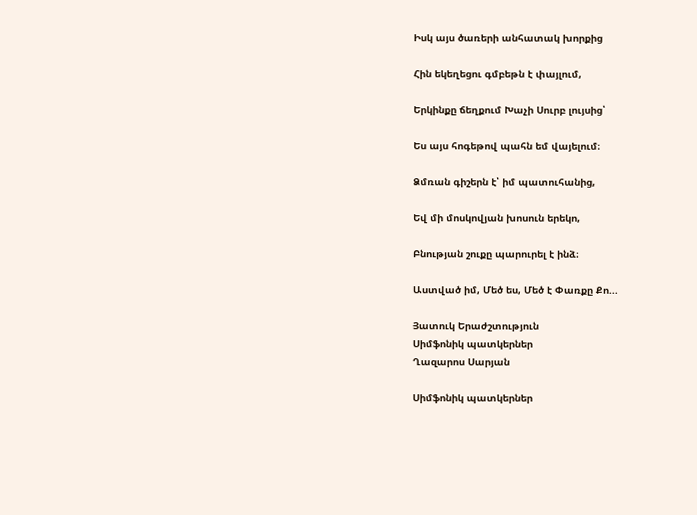Իսկ այս ծառերի անհատակ խորքից

Հին եկեղեցու գմբեթն է փայլում,

Երկինքը ճեղքում Խաչի Սուրբ լույսից՝

Ես այս հոգեթով պահն եմ վայելում։

Ձմռան գիշերն է՝ իմ պատուհանից,

Եվ մի մոսկովյան խոսուն երեկո,

Բնության շուքը պարուրել է ինձ։

Աստված իմ, Մեծ ես, Մեծ է Փառքը Քո...

Յատուկ Երաժշտություն
Սիմֆոնիկ պատկերներ
Ղազարոս Սարյան

Սիմֆոնիկ պատկերներ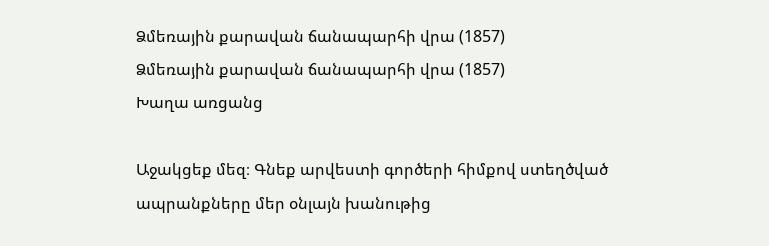Ձմեռային քարավան ճանապարհի վրա (1857)
Ձմեռային քարավան ճանապարհի վրա (1857)
Խաղա առցանց

Աջակցեք մեզ։ Գնեք արվեստի գործերի հիմքով ստեղծված ապրանքները մեր օնլայն խանութից